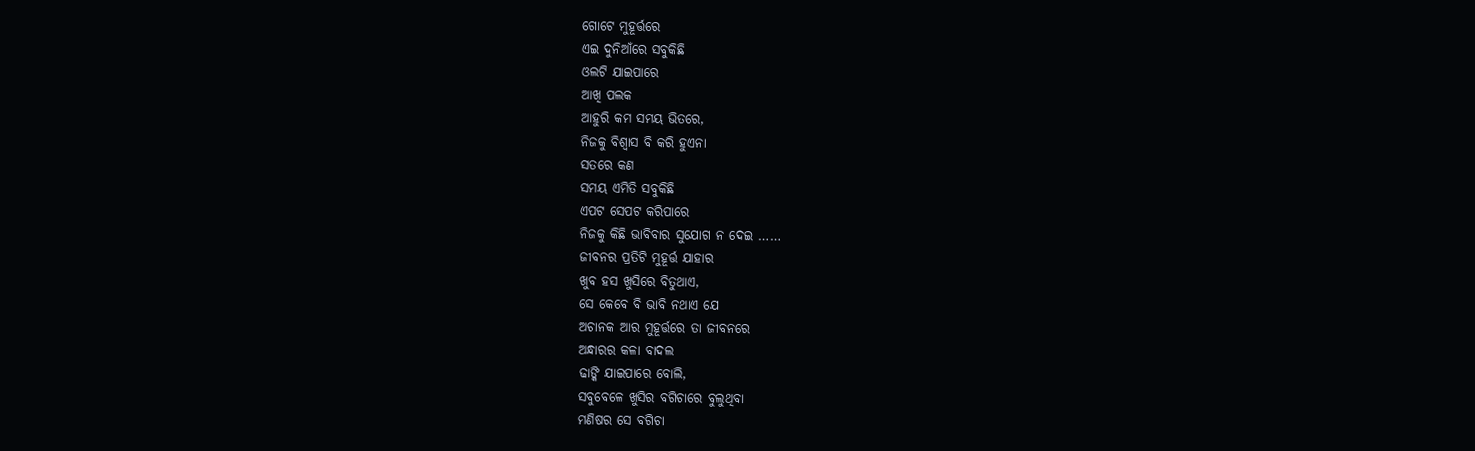ଗୋଟେ ମୁହୂର୍ତ୍ତରେ
ଏଇ ଦୁନିଆଁରେ ସବୁକିଛି
ଓଲଟି ଯାଇପାରେ
ଆଖି ପଲକ
ଆହୁରି କମ ସମୟ ଭିତରେ,
ନିଜକୁ ବିଶ୍ୱାସ ବି କରି ହୁଏନା
ସତରେ କଣ
ସମୟ ଏମିତି ସବୁକିଛି
ଏପଟ ସେପଟ କରିପାରେ
ନିଜକୁ କିଛି ଭାବିବାର ସୁଯୋଗ ନ ଦେଇ ……
ଜୀବନର ପ୍ରତିଟି ମୁହୂର୍ତ୍ତ ଯାହାର
ଖୁବ ହସ ଖୁସିରେ ବିତୁଥାଏ,
ସେ କେବେ ବି ଭାବି ନଥାଏ ଯେ
ଅଚାନକ ଆର ମୁହୂର୍ତ୍ତରେ ତା ଜୀବନରେ
ଅନ୍ଧାରର କଳା ବାଦଲ
ଢାଙ୍କି ଯାଇପାରେ ବୋଲି,
ସବୁବେଳେ ଖୁସିର ବଗିଚାରେ ବୁଲୁଥିବା
ମଣିଷର ସେ ବଗିଚା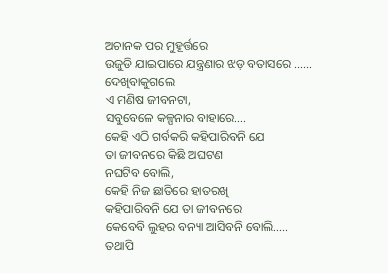ଅଚାନକ ପର ମୁହୂର୍ତ୍ତରେ
ଉଜୁଡି ଯାଇପାରେ ଯନ୍ତ୍ରଣାର ଝଡ଼ ବତାସରେ ……
ଦେଖିବାକୁଗଲେ
ଏ ମଣିଷ ଜୀବନଟା,
ସବୁବେଳେ କଳ୍ପନାର ବାହାରେ….
କେହି ଏଠି ଗର୍ବକରି କହିପାରିବନି ଯେ
ତା ଜୀବନରେ କିଛି ଅଘଟଣ
ନଘଟିବ ବୋଲି,
କେହି ନିଜ ଛାତିରେ ହାତରଖି
କହିପାରିବନି ଯେ ତା ଜୀବନରେ
କେବେବି ଲୁହର ବନ୍ୟା ଆସିବନି ବୋଲି…..
ତଥାପି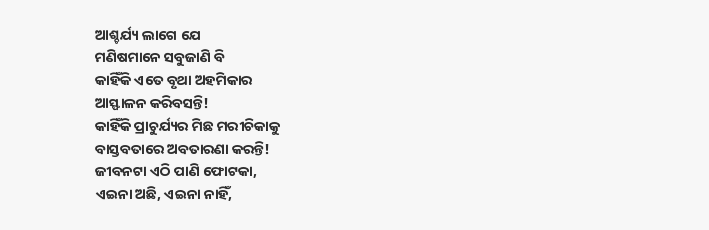ଆଶ୍ଚର୍ଯ୍ୟ ଲାଗେ ଯେ
ମଣିଷମାନେ ସବୁଜାଣି ବି
କାହିଁକି ଏତେ ବୃଥା ଅହମିକାର
ଆସ୍ଫାଳନ କରିବସନ୍ତି!
କାହିଁକି ପ୍ରାଚୁର୍ଯ୍ୟର ମିଛ ମରୀଚିକାକୁ
ବାସ୍ତବତାରେ ଅବତାରଣା କରନ୍ତି!
ଜୀବନଟା ଏଠି ପାଣି ଫୋଟକା,
ଏଇନା ଅଛି, ଏଇନା ନାହିଁ,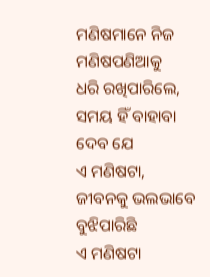ମଣିଷମାନେ ନିଜ ମଣିଷପଣିଆକୁ
ଧରି ରଖିପାରିଲେ,
ସମୟ ହିଁ ବାହାବା ଦେବ ଯେ
ଏ ମଣିଷଟା,
ଜୀବନକୁ ଭଲଭାବେ ବୁଝିପାରିଛି
ଏ ମଣିଷଟା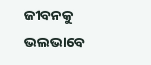ଜୀବନକୁ ଭଲଭାବେ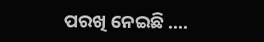ପରଖି ନେଇଛି ….